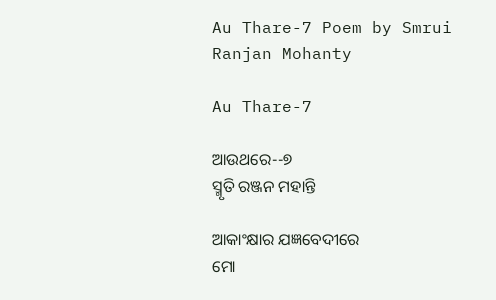Au Thare-7 Poem by Smrui Ranjan Mohanty

Au Thare-7

ଆଉଥରେ--୭
ସ୍ମୃତି ରଞ୍ଜନ ମହାନ୍ତି

ଆକାଂକ୍ଷାର ଯଜ୍ଞବେଦୀରେ
ମୋ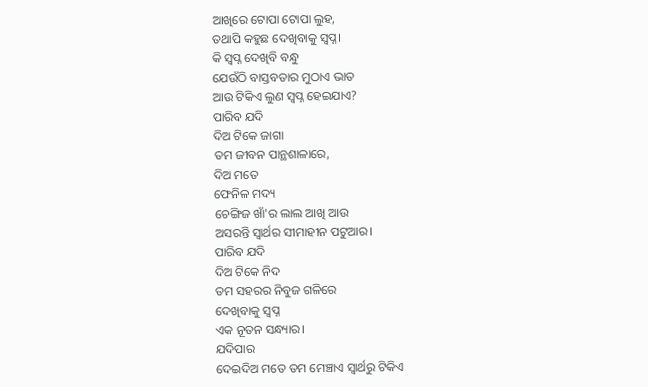ଆଖିରେ ଟୋପା ଟୋପା ଲୁହ,
ତଥାପି କହୁଛ ଦେଖିବାକୁ ସ୍ୱପ୍ନ।
କି ସ୍ୱପ୍ନ ଦେଖିବି ବନ୍ଧୁ
ଯେଉଁଠି ବାସ୍ତବତାର ମୁଠାଏ ଭାତ
ଆଉ ଟିକିଏ ଲୁଣ ସ୍ୱପ୍ନ ହେଇଯାଏ?
ପାରିବ ଯଦି
ଦିଅ ଟିକେ ଜାଗା
ତମ ଜୀବନ ପାନ୍ଥଶାଳାରେ,
ଦିଅ ମତେ
ଫେନିଳ ମଦ୍ୟ
ଚେଙ୍ଗିଜ ଖାଁ'ର ଲାଲ ଆଖି ଆଉ
ଅସରନ୍ତି ସ୍ବାର୍ଥର ସୀମାହୀନ ପଟୁଆର।
ପାରିବ ଯଦି
ଦିଅ ଟିକେ ନିଦ
ତମ ସହରର ନିବୁଜ ଗଳିରେ
ଦେଖିବାକୁ ସ୍ୱପ୍ନ
ଏକ ନୂତନ ସନ୍ଧ୍ୟାର।
ଯଦିପାର
ଦେଇଦିଅ ମତେ ତମ ମେଞ୍ଚାଏ ସ୍ୱାର୍ଥରୁ ଟିକିଏ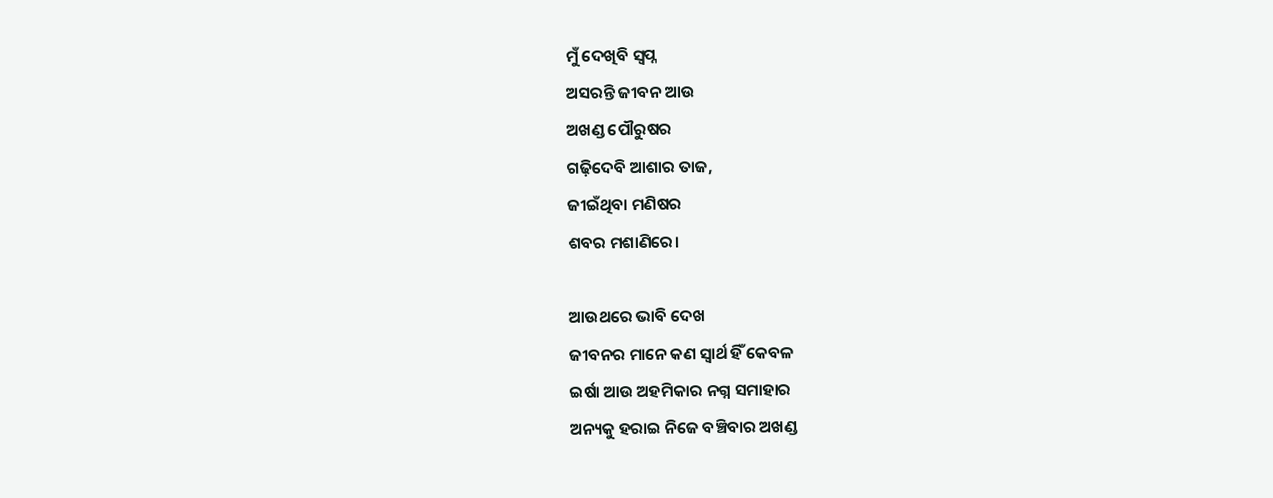ମୁଁ ଦେଖିବି ସ୍ୱପ୍ନ
ଅସରନ୍ତି ଜୀବନ ଆଉ
ଅଖଣ୍ଡ ପୌରୁଷର
ଗଢ଼ିଦେବି ଆଶାର ତାଜ,
ଜୀଇଁଥିବା ମଣିଷର
ଶବର ମଶାଣିରେ।

ଆଉଥରେ ଭାବି ଦେଖ
ଜୀବନର ମାନେ କଣ ସ୍ୱାର୍ଥ ହିଁ କେବଳ
ଇର୍ଷା ଆଉ ଅହମିକାର ନଗ୍ନ ସମାହାର
ଅନ୍ୟକୁ ହରାଇ ନିଜେ ବଞ୍ଚିବାର ଅଖଣ୍ଡ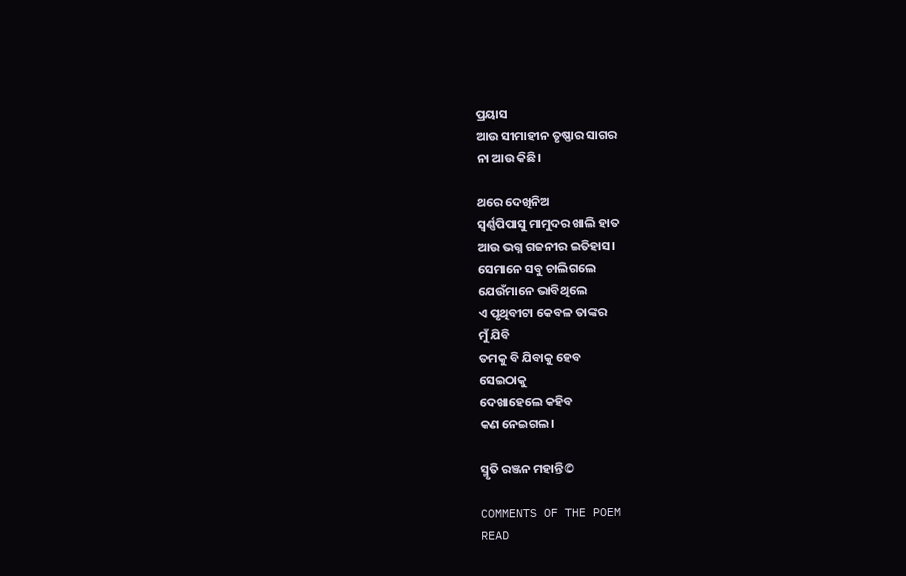ପ୍ରୟାସ
ଆଉ ସୀମାହୀନ ତୃଷ୍ଣାର ସାଗର
ନା ଆଉ କିଛି।

ଥରେ ଦେଖିନିଅ
ସ୍ୱର୍ଣ୍ଣପିପାସୁ ମାମୁଦର ଖାଲି ହାତ
ଆଉ ଭଗ୍ନ ଗଜନୀର ଇତିହାସ।
ସେମାନେ ସବୁ ଚାଲିଗଲେ
ଯେଉଁମାନେ ଭାବିଥିଲେ
ଏ ପୃଥିବୀଟା କେବଳ ତାଙ୍କର
ମୁଁ ଯିବି
ତମକୁ ବି ଯିବାକୁ ହେବ
ସେଇଠାକୁ
ଦେଖାହେଲେ କହିବ
କଣ ନେଇଗଲ।

ସ୍ମୃତି ରଞ୍ଜନ ମହାନ୍ତି©

COMMENTS OF THE POEM
READ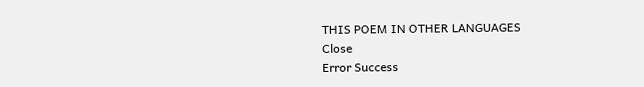THIS POEM IN OTHER LANGUAGES
Close
Error Success